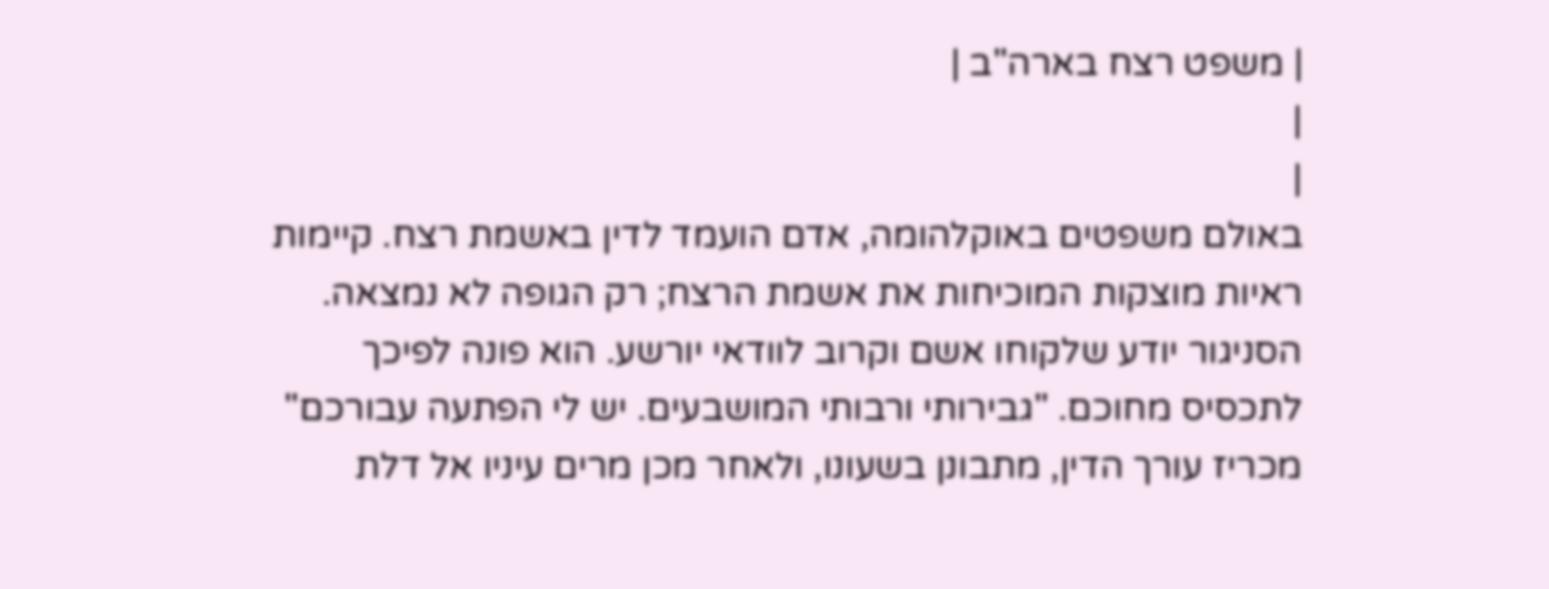| משפט רצח בארה"ב |
|
|
באולם משפטים באוקלהומה, אדם הועמד לדין באשמת רצח. קיימות ראיות מוצקות המוכיחות את אשמת הרצח; רק הגופה לא נמצאה. הסניגור יודע שלקוחו אשם וקרוב לוודאי יורשע. הוא פונה לפיכך לתכסיס מחוכם. "גבירותי ורבותי המושבעים. יש לי הפתעה עבורכם" מכריז עורך הדין, מתבונן בשעונו, ולאחר מכן מרים עיניו אל דלת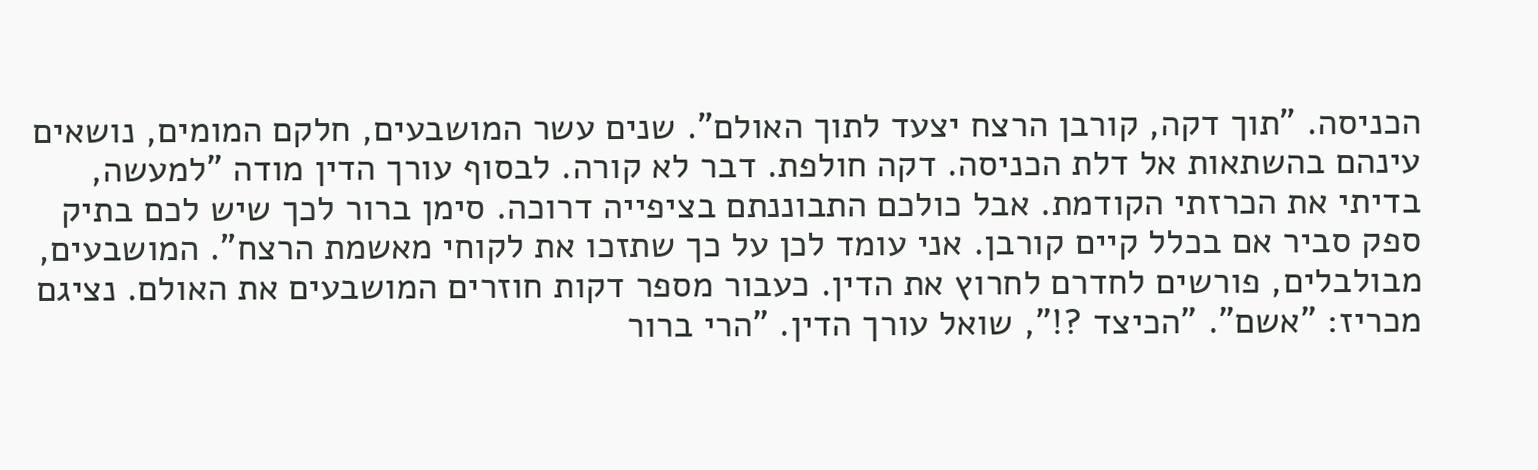הכניסה. "תוך דקה, קורבן הרצח יצעד לתוך האולם". שנים עשר המושבעים, חלקם המומים, נושאים עינהם בהשתאות אל דלת הכניסה. דקה חולפת. דבר לא קורה. לבסוף עורך הדין מודה "למעשה, בדיתי את הכרזתי הקודמת. אבל כולכם התבוננתם בציפייה דרוכה. סימן ברור לכך שיש לכם בתיק ספק סביר אם בכלל קיים קורבן. אני עומד לכן על כך שתזכו את לקוחי מאשמת הרצח". המושבעים, מבולבלים, פורשים לחדרם לחרוץ את הדין. כעבור מספר דקות חוזרים המושבעים את האולם. נציגם מכריז: "אשם". "הכיצד ?!", שואל עורך הדין. "הרי ברור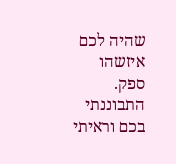שהיה לכם איזשהו ספק. התבוננתי בכם וראיתי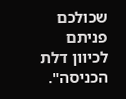שכולכם פניתם לכיוון דלת הכניסה".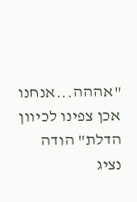"אההה...אנחנו אכן צפינו לכיוון הדלת" הודה נציג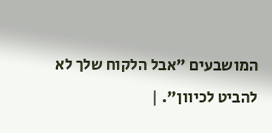המושבעים "אבל הלקוח שלך לא להביט לכיוון". |